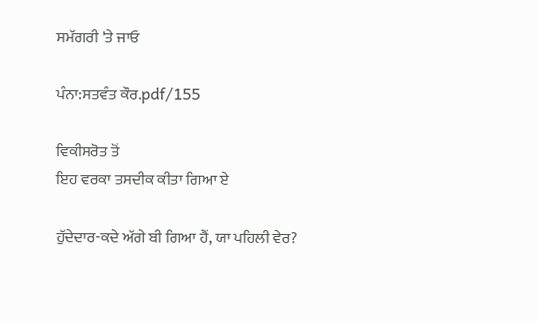ਸਮੱਗਰੀ 'ਤੇ ਜਾਓ

ਪੰਨਾ:ਸਤਵੰਤ ਕੌਰ.pdf/155

ਵਿਕੀਸਰੋਤ ਤੋਂ
ਇਹ ਵਰਕਾ ਤਸਦੀਕ ਕੀਤਾ ਗਿਆ ਏ

ਹੁੱਦੇਦਾਰ-ਕਦੇ ਅੱਗੇ ਬੀ ਗਿਆ ਹੈਂ, ਯਾ ਪਹਿਲੀ ਵੇਰ?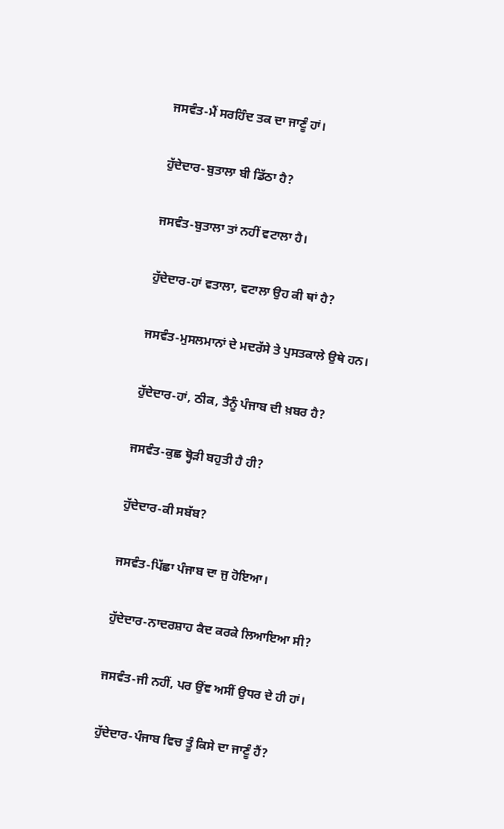ਜਸਵੰਤ-ਮੈਂ ਸਰਹਿੰਦ ਤਕ ਦਾ ਜਾਣੂੰ ਹਾਂ।

ਹੁੱਦੇਦਾਰ-ਬੁਤਾਲਾ ਬੀ ਡਿੱਠਾ ਹੈ?

ਜਸਵੰਤ-ਬੁਤਾਲਾ ਤਾਂ ਨਹੀਂ ਵਟਾਲਾ ਹੈ।

ਹੁੱਦੇਦਾਰ-ਹਾਂ ਵਤਾਲਾ, ਵਟਾਲਾ ਉਹ ਕੀ ਥਾਂ ਹੈ?

ਜਸਵੰਤ-ਮੁਸਲਮਾਨਾਂ ਦੇ ਮਦਰੱਸੇ ਤੇ ਪੁਸਤਕਾਲੇ ਉਥੇ ਹਨ।

ਹੁੱਦੇਦਾਰ-ਹਾਂ, ਠੀਕ, ਤੈਨੂੰ ਪੰਜਾਬ ਦੀ ਖ਼ਬਰ ਹੈ?

ਜਸਵੰਤ-ਕੁਛ ਥ੍ਹੋੜੀ ਬਹੁਤੀ ਹੈ ਹੀ?

ਹੁੱਦੇਦਾਰ-ਕੀ ਸਬੱਬ?

ਜਸਵੰਤ-ਪਿੱਛਾ ਪੰਜਾਬ ਦਾ ਜੁ ਹੋਇਆ।

ਹੁੱਦੇਦਾਰ-ਨਾਦਰਸ਼ਾਹ ਕੈਦ ਕਰਕੇ ਲਿਆਇਆ ਸੀ?

ਜਸਵੰਤ-ਜੀ ਨਹੀਂ, ਪਰ ਉਂਞ ਅਸੀਂ ਉਧਰ ਦੇ ਹੀ ਹਾਂ।

ਹੁੱਦੇਦਾਰ-ਪੰਜਾਬ ਵਿਚ ਤੂੰ ਕਿਸੇ ਦਾ ਜਾਣੂੰ ਹੈਂ?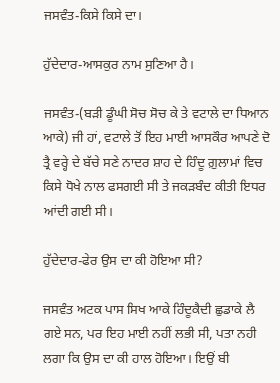ਜਸਵੰਤ-ਕਿਸੇ ਕਿਸੇ ਦਾ।

ਹੁੱਦੇਦਾਰ-ਆਸਕੁਰ ਨਾਮ ਸੁਣਿਆ ਹੈ।

ਜਸਵੰਤ-(ਬੜੀ ਡੂੰਘੀ ਸੋਚ ਸੋਚ ਕੇ ਤੇ ਵਟਾਲੇ ਦਾ ਧਿਆਨ ਆਕੇ) ਜੀ ਹਾਂ, ਵਟਾਲੇ ਤੋਂ ਇਹ ਮਾਈ ਆਸਕੌਰ ਆਪਣੇ ਦੋ ਤ੍ਰੈ ਵਰ੍ਹੇ ਦੇ ਬੱਚੇ ਸਣੇ ਨਾਦਰ ਸ਼ਾਹ ਦੇ ਹਿੰਦੂ ਗ਼ੁਲਾਮਾਂ ਵਿਚ ਕਿਸੇ ਧੋਖੇ ਨਾਲ ਫਸਗਈ ਸੀ ਤੇ ਜਕੜਬੰਦ ਕੀਤੀ ਇਧਰ ਆਂਦੀ ਗਈ ਸੀ।

ਹੁੱਦੇਦਾਰ-ਫੇਰ ਉਸ ਦਾ ਕੀ ਹੋਇਆ ਸੀ?

ਜਸਵੰਤ ਅਟਕ ਪਾਸ ਸਿਖ ਆਕੇ ਹਿੰਦੂਕੈਦੀ ਛੁਡਾਕੇ ਲੈ ਗਏ ਸਨ, ਪਰ ਇਹ ਮਾਈ ਨਹੀਂ ਲਭੀ ਸੀ, ਪਤਾ ਨਹੀ ਲਗਾ ਕਿ ਉਸ ਦਾ ਕੀ ਹਾਲ ਹੋਇਆ। ਇਉਂ ਬੀ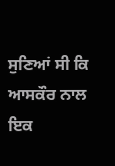ਸੁਣਿਆਂ ਸੀ ਕਿ ਆਸਕੌਰ ਨਾਲ ਇਕ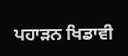ਪਹਾੜਨ ਖਿਡਾਵੀ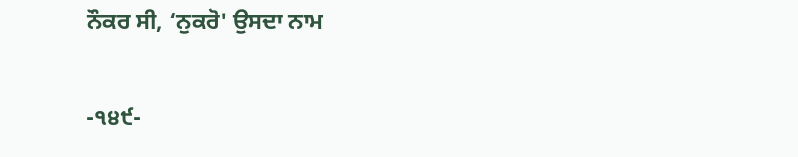ਨੌਕਰ ਸੀ, ‘ਨੁਕਰੋ' ਉਸਦਾ ਨਾਮ

-੧੪੯-